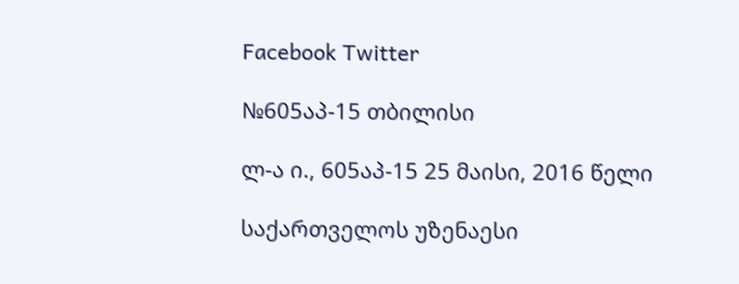Facebook Twitter

№605აპ-15 თბილისი

ლ-ა ი., 605აპ-15 25 მაისი, 2016 წელი

საქართველოს უზენაესი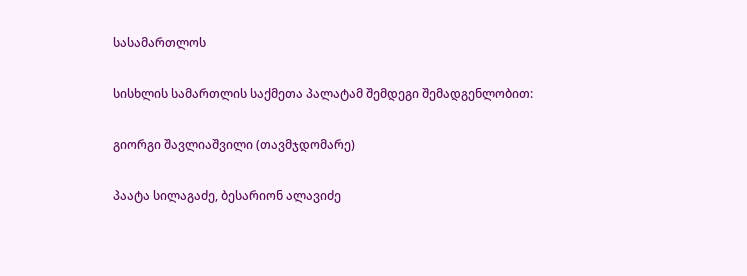სასამართლოს

სისხლის სამართლის საქმეთა პალატამ შემდეგი შემადგენლობით:

გიორგი შავლიაშვილი (თავმჯდომარე)

პაატა სილაგაძე, ბესარიონ ალავიძე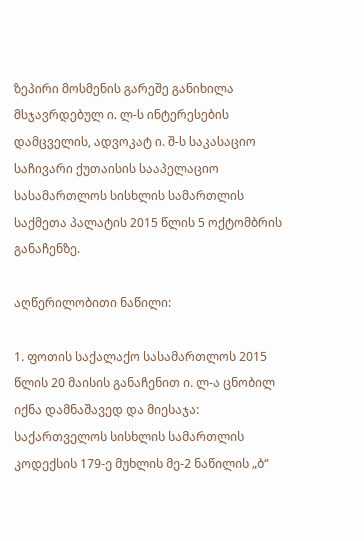ზეპირი მოსმენის გარეშე განიხილა მსჯავრდებულ ი. ლ-ს ინტერესების დამცველის, ადვოკატ ი. შ-ს საკასაციო საჩივარი ქუთაისის სააპელაციო სასამართლოს სისხლის სამართლის საქმეთა პალატის 2015 წლის 5 ოქტომბრის განაჩენზე.

აღწერილობითი ნაწილი:

1. ფოთის საქალაქო სასამართლოს 2015 წლის 20 მაისის განაჩენით ი. ლ-ა ცნობილ იქნა დამნაშავედ და მიესაჯა: საქართველოს სისხლის სამართლის კოდექსის 179-ე მუხლის მე-2 ნაწილის „ბ“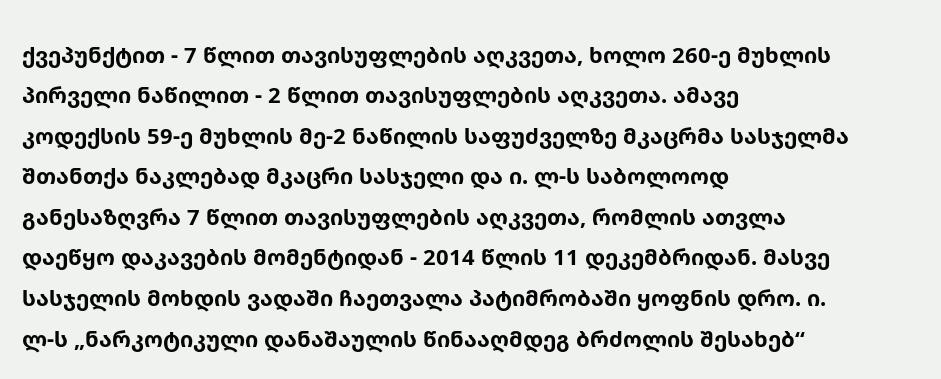ქვეპუნქტით - 7 წლით თავისუფლების აღკვეთა, ხოლო 260-ე მუხლის პირველი ნაწილით - 2 წლით თავისუფლების აღკვეთა. ამავე კოდექსის 59-ე მუხლის მე-2 ნაწილის საფუძველზე მკაცრმა სასჯელმა შთანთქა ნაკლებად მკაცრი სასჯელი და ი. ლ-ს საბოლოოდ განესაზღვრა 7 წლით თავისუფლების აღკვეთა, რომლის ათვლა დაეწყო დაკავების მომენტიდან - 2014 წლის 11 დეკემბრიდან. მასვე სასჯელის მოხდის ვადაში ჩაეთვალა პატიმრობაში ყოფნის დრო. ი. ლ-ს „ნარკოტიკული დანაშაულის წინააღმდეგ ბრძოლის შესახებ“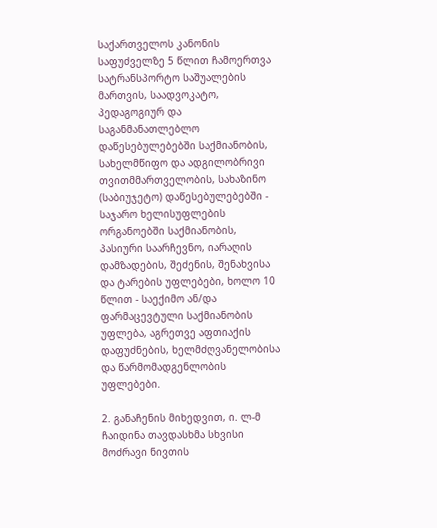საქართველოს კანონის საფუძველზე 5 წლით ჩამოერთვა სატრანსპორტო საშუალების მართვის, საადვოკატო, პედაგოგიურ და საგანმანათლებლო დაწესებულებებში საქმიანობის, სახელმწიფო და ადგილობრივი თვითმმართველობის, სახაზინო (საბიუჯეტო) დაწესებულებებში - საჯარო ხელისუფლების ორგანოებში საქმიანობის, პასიური საარჩევნო, იარაღის დამზადების, შეძენის, შენახვისა და ტარების უფლებები, ხოლო 10 წლით - საექიმო ან/და ფარმაცევტული საქმიანობის უფლება, აგრეთვე აფთიაქის დაფუძნების, ხელმძღვანელობისა და წარმომადგენლობის უფლებები.

2. განაჩენის მიხედვით, ი. ლ-მ ჩაიდინა თავდასხმა სხვისი მოძრავი ნივთის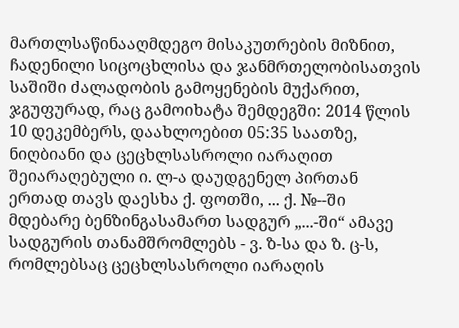მართლსაწინააღმდეგო მისაკუთრების მიზნით, ჩადენილი სიცოცხლისა და ჯანმრთელობისათვის საშიში ძალადობის გამოყენების მუქარით, ჯგუფურად, რაც გამოიხატა შემდეგში: 2014 წლის 10 დეკემბერს, დაახლოებით 05:35 საათზე, ნიღბიანი და ცეცხლსასროლი იარაღით შეიარაღებული ი. ლ-ა დაუდგენელ პირთან ერთად თავს დაესხა ქ. ფოთში, ... ქ. №--ში მდებარე ბენზინგასამართ სადგურ „...-ში“ ამავე სადგურის თანამშრომლებს - ვ. ზ-სა და ზ. ც-ს, რომლებსაც ცეცხლსასროლი იარაღის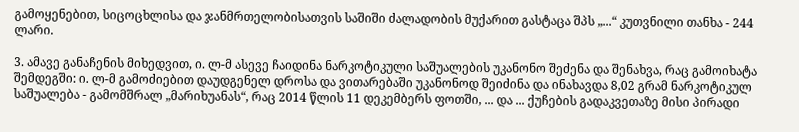გამოყენებით, სიცოცხლისა და ჯანმრთელობისათვის საშიში ძალადობის მუქარით გასტაცა შპს „...“ კუთვნილი თანხა - 244 ლარი.

3. ამავე განაჩენის მიხედვით, ი. ლ-მ ასევე ჩაიდინა ნარკოტიკული საშუალების უკანონო შეძენა და შენახვა, რაც გამოიხატა შემდეგში: ი. ლ-მ გამოძიებით დაუდგენელ დროსა და ვითარებაში უკანონოდ შეიძინა და ინახავდა 8,02 გრამ ნარკოტიკულ საშუალება - გამომშრალ „მარიხუანას“, რაც 2014 წლის 11 დეკემბერს ფოთში, ... და ... ქუჩების გადაკვეთაზე მისი პირადი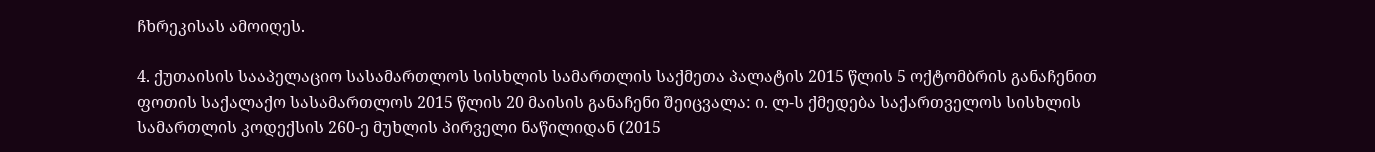ჩხრეკისას ამოიღეს.

4. ქუთაისის სააპელაციო სასამართლოს სისხლის სამართლის საქმეთა პალატის 2015 წლის 5 ოქტომბრის განაჩენით ფოთის საქალაქო სასამართლოს 2015 წლის 20 მაისის განაჩენი შეიცვალა: ი. ლ-ს ქმედება საქართველოს სისხლის სამართლის კოდექსის 260-ე მუხლის პირველი ნაწილიდან (2015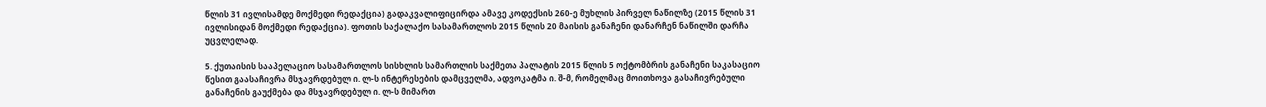წლის 31 ივლისამდე მოქმედი რედაქცია) გადაკვალიფიცირდა ამავე კოდექსის 260-ე მუხლის პირველ ნაწილზე (2015 წლის 31 ივლისიდან მოქმედი რედაქცია). ფოთის საქალაქო სასამართლოს 2015 წლის 20 მაისის განაჩენი დანარჩენ ნაწილში დარჩა უცვლელად.

5. ქუთაისის სააპელაციო სასამართლოს სისხლის სამართლის საქმეთა პალატის 2015 წლის 5 ოქტომბრის განაჩენი საკასაციო წესით გაასაჩივრა მსჯავრდებულ ი. ლ-ს ინტერესების დამცველმა, ადვოკატმა ი. შ-მ, რომელმაც მოითხოვა გასაჩივრებული განაჩენის გაუქმება და მსჯავრდებულ ი. ლ-ს მიმართ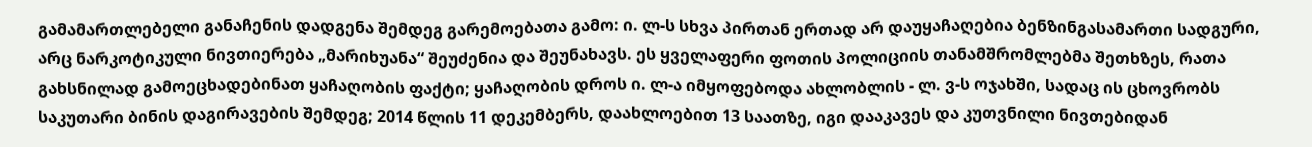გამამართლებელი განაჩენის დადგენა შემდეგ გარემოებათა გამო: ი. ლ-ს სხვა პირთან ერთად არ დაუყაჩაღებია ბენზინგასამართი სადგური, არც ნარკოტიკული ნივთიერება „მარიხუანა“ შეუძენია და შეუნახავს. ეს ყველაფერი ფოთის პოლიციის თანამშრომლებმა შეთხზეს, რათა გახსნილად გამოეცხადებინათ ყაჩაღობის ფაქტი; ყაჩაღობის დროს ი. ლ-ა იმყოფებოდა ახლობლის - ლ. ვ-ს ოჯახში, სადაც ის ცხოვრობს საკუთარი ბინის დაგირავების შემდეგ; 2014 წლის 11 დეკემბერს, დაახლოებით 13 საათზე, იგი დააკავეს და კუთვნილი ნივთებიდან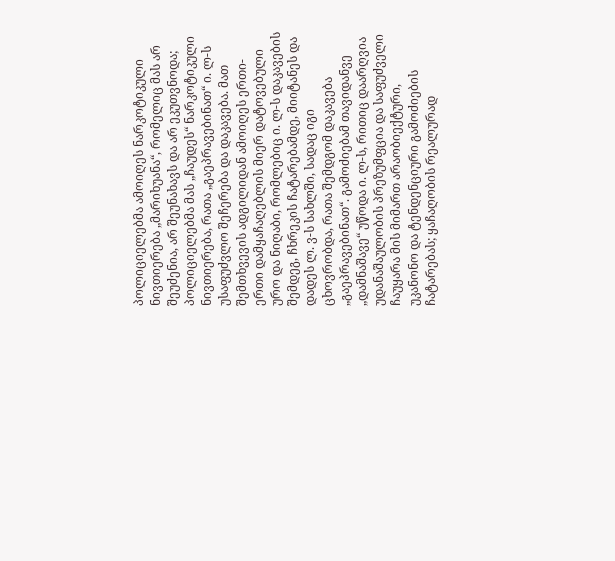პოლიციელებმა ამოიღეს ნარკოტიკული ნივთიერება „მარიხუანა“, რომელიც მას არ შეუძენია, არ შეუნახავს და არ ეკუთვნოდა; პოლიციელებმა მას „ჩაუდეს“ ნარკოტიკული ნივთიერება, რათა „გაეპრავებინათ“ ი. ლ-ს უსაფუძვლო შეჩერება და დაკავება. მათ შემთხვევის ადგილიდან ამოიღეს ერთი-ერთი დამყაჩაღებლის მიერ დატოვებული ურო და ნიღაბი, რომლებიც ი. ლ-ს დაკავების შემდეგ, ჩხრეკის ჩატარებამდე, მიიტანეს და დადეს ლ. ვ-ს სახლში, სადაც იგი ცხოვრობდა, რათა შემდგომ დაკავება „გაეპრავებინათ“. გამოძიებამ თავიდანვე „დამნაშავე“ უწოდა ი. ლ-ს, რითიც დაარღვია უდანაშაულობის პრეზუმფცია და საფუძველი ჩაუყარა მის მიმართ არაობიექტური, უკანონო და ტენდენციური გამოძიების ჩატარებას; ყაჩაღობის რეალურად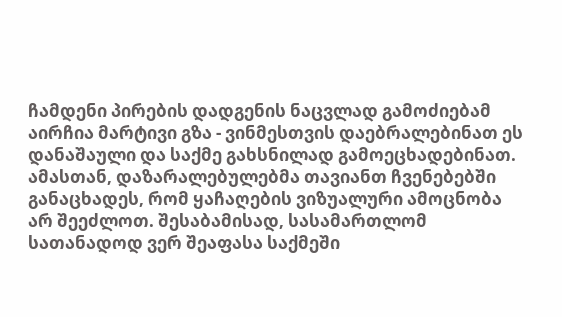ჩამდენი პირების დადგენის ნაცვლად გამოძიებამ აირჩია მარტივი გზა - ვინმესთვის დაებრალებინათ ეს დანაშაული და საქმე გახსნილად გამოეცხადებინათ. ამასთან, დაზარალებულებმა თავიანთ ჩვენებებში განაცხადეს, რომ ყაჩაღების ვიზუალური ამოცნობა არ შეეძლოთ. შესაბამისად, სასამართლომ სათანადოდ ვერ შეაფასა საქმეში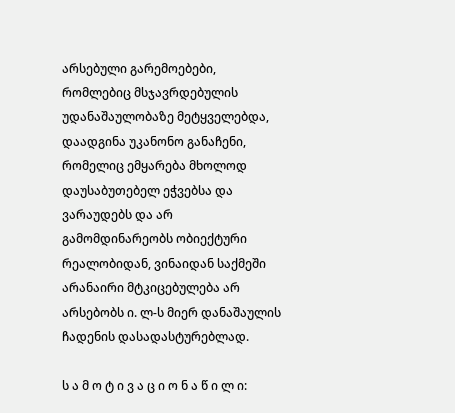არსებული გარემოებები, რომლებიც მსჯავრდებულის უდანაშაულობაზე მეტყველებდა, დაადგინა უკანონო განაჩენი, რომელიც ემყარება მხოლოდ დაუსაბუთებელ ეჭვებსა და ვარაუდებს და არ გამომდინარეობს ობიექტური რეალობიდან, ვინაიდან საქმეში არანაირი მტკიცებულება არ არსებობს ი. ლ-ს მიერ დანაშაულის ჩადენის დასადასტურებლად.

ს ა მ ო ტ ი ვ ა ც ი ო ნ ა წ ი ლ ი: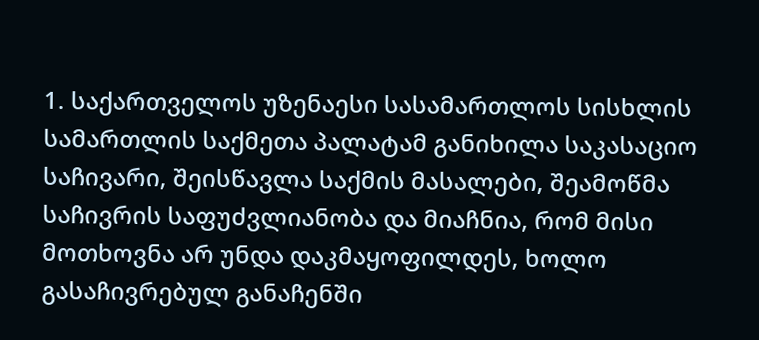1. საქართველოს უზენაესი სასამართლოს სისხლის სამართლის საქმეთა პალატამ განიხილა საკასაციო საჩივარი, შეისწავლა საქმის მასალები, შეამოწმა საჩივრის საფუძვლიანობა და მიაჩნია, რომ მისი მოთხოვნა არ უნდა დაკმაყოფილდეს, ხოლო გასაჩივრებულ განაჩენში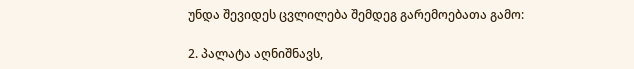უნდა შევიდეს ცვლილება შემდეგ გარემოებათა გამო:

2. პალატა აღნიშნავს,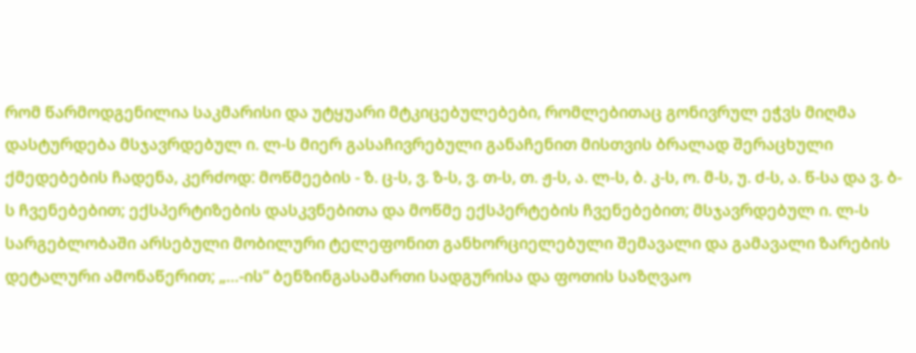რომ წარმოდგენილია საკმარისი და უტყუარი მტკიცებულებები, რომლებითაც გონივრულ ეჭვს მიღმა დასტურდება მსჯავრდებულ ი. ლ-ს მიერ გასაჩივრებული განაჩენით მისთვის ბრალად შერაცხული ქმედებების ჩადენა, კერძოდ: მოწმეების - ზ. ც-ს, ვ. ზ-ს, ვ. თ-ს, თ. ჟ-ს, ა. ლ-ს, ბ. კ-ს, ო. მ-ს, უ. ძ-ს, ა. წ-სა და ვ. ბ-ს ჩვენებებით; ექსპერტიზების დასკვნებითა და მოწმე ექსპერტების ჩვენებებით; მსჯავრდებულ ი. ლ-ს სარგებლობაში არსებული მობილური ტელეფონით განხორციელებული შემავალი და გამავალი ზარების დეტალური ამონაწერით; „…-ის“ ბენზინგასამართი სადგურისა და ფოთის საზღვაო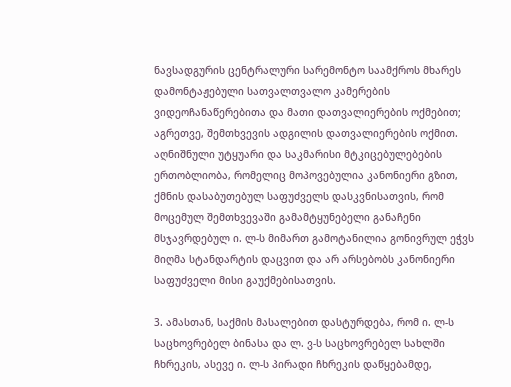ნავსადგურის ცენტრალური სარემონტო საამქროს მხარეს დამონტაჟებული სათვალთვალო კამერების ვიდეოჩანაწერებითა და მათი დათვალიერების ოქმებით; აგრეთვე, შემთხვევის ადგილის დათვალიერების ოქმით. აღნიშნული უტყუარი და საკმარისი მტკიცებულებების ერთობლიობა, რომელიც მოპოვებულია კანონიერი გზით, ქმნის დასაბუთებულ საფუძველს დასკვნისათვის, რომ მოცემულ შემთხვევაში გამამტყუნებელი განაჩენი მსჯავრდებულ ი. ლ-ს მიმართ გამოტანილია გონივრულ ეჭვს მიღმა სტანდარტის დაცვით და არ არსებობს კანონიერი საფუძველი მისი გაუქმებისათვის.

3. ამასთან, საქმის მასალებით დასტურდება, რომ ი. ლ-ს საცხოვრებელ ბინასა და ლ. ვ-ს საცხოვრებელ სახლში ჩხრეკის, ასევე ი. ლ-ს პირადი ჩხრეკის დაწყებამდე,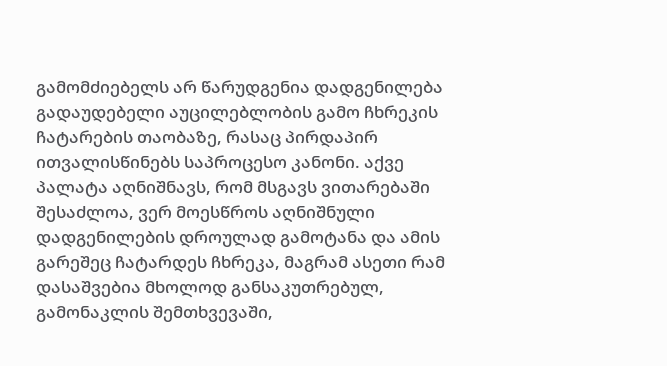გამომძიებელს არ წარუდგენია დადგენილება გადაუდებელი აუცილებლობის გამო ჩხრეკის ჩატარების თაობაზე, რასაც პირდაპირ ითვალისწინებს საპროცესო კანონი. აქვე პალატა აღნიშნავს, რომ მსგავს ვითარებაში შესაძლოა, ვერ მოესწროს აღნიშნული დადგენილების დროულად გამოტანა და ამის გარეშეც ჩატარდეს ჩხრეკა, მაგრამ ასეთი რამ დასაშვებია მხოლოდ განსაკუთრებულ, გამონაკლის შემთხვევაში,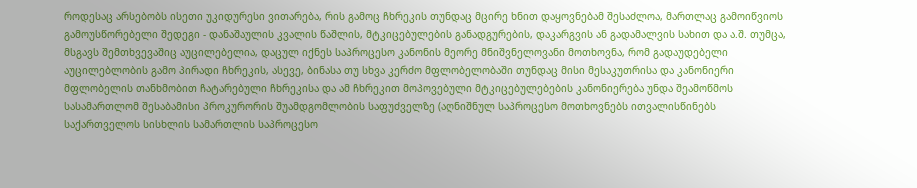როდესაც არსებობს ისეთი უკიდურესი ვითარება, რის გამოც ჩხრეკის თუნდაც მცირე ხნით დაყოვნებამ შესაძლოა, მართლაც გამოიწვიოს გამოუსწორებელი შედეგი - დანაშაულის კვალის წაშლის, მტკიცებულების განადგურების, დაკარგვის ან გადამალვის სახით და ა.შ. თუმცა, მსგავს შემთხვევაშიც აუცილებელია, დაცულ იქნეს საპროცესო კანონის მეორე მნიშვნელოვანი მოთხოვნა, რომ გადაუდებელი აუცილებლობის გამო პირადი ჩხრეკის, ასევე, ბინასა თუ სხვა კერძო მფლობელობაში თუნდაც მისი მესაკუთრისა და კანონიერი მფლობელის თანხმობით ჩატარებული ჩხრეკისა და ამ ჩხრეკით მოპოვებული მტკიცებულებების კანონიერება უნდა შეამოწმოს სასამართლომ შესაბამისი პროკურორის შუამდგომლობის საფუძველზე (აღნიშნულ საპროცესო მოთხოვნებს ითვალისწინებს საქართველოს სისხლის სამართლის საპროცესო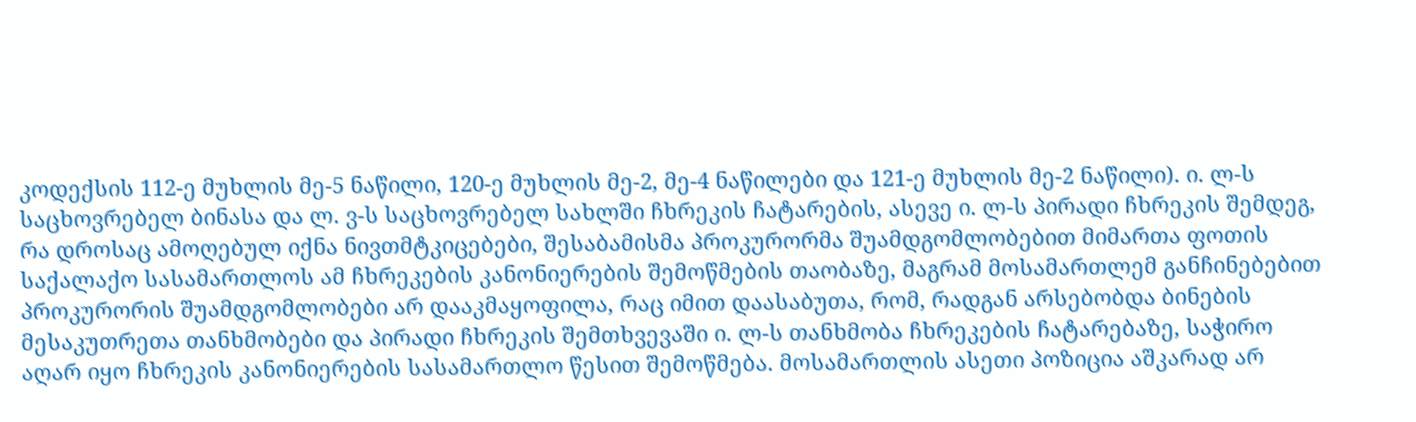კოდექსის 112-ე მუხლის მე-5 ნაწილი, 120-ე მუხლის მე-2, მე-4 ნაწილები და 121-ე მუხლის მე-2 ნაწილი). ი. ლ-ს საცხოვრებელ ბინასა და ლ. ვ-ს საცხოვრებელ სახლში ჩხრეკის ჩატარების, ასევე ი. ლ-ს პირადი ჩხრეკის შემდეგ, რა დროსაც ამოღებულ იქნა ნივთმტკიცებები, შესაბამისმა პროკურორმა შუამდგომლობებით მიმართა ფოთის საქალაქო სასამართლოს ამ ჩხრეკების კანონიერების შემოწმების თაობაზე, მაგრამ მოსამართლემ განჩინებებით პროკურორის შუამდგომლობები არ დააკმაყოფილა, რაც იმით დაასაბუთა, რომ, რადგან არსებობდა ბინების მესაკუთრეთა თანხმობები და პირადი ჩხრეკის შემთხვევაში ი. ლ-ს თანხმობა ჩხრეკების ჩატარებაზე, საჭირო აღარ იყო ჩხრეკის კანონიერების სასამართლო წესით შემოწმება. მოსამართლის ასეთი პოზიცია აშკარად არ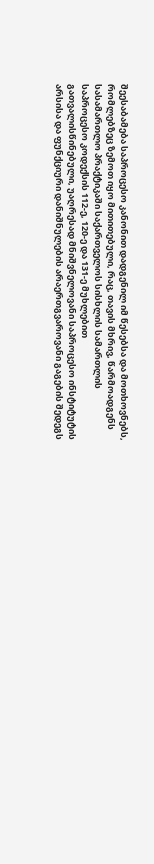შეესაბამება საპროცესო კანონით დადგენილ იმ წესებსა და მოთხოვნებს, რომლებზეც ზემოთ იყო მითითებული, რაც, თავის მხრივ, წარმოადგენს სასამართლო პრაქტიკაში საქართველოს სისხლის სამართლის საპროცესო კოდექსის 112-ე, 120-ე და 131-ე მუხლებით გათვალისწინებული, უაღრესად მნიშვნელოვანი საპროცესო ინსტიტუტის არსისა და ფუნქციური დანიშნულების არაერთგვაროვანი გაგების შედეგს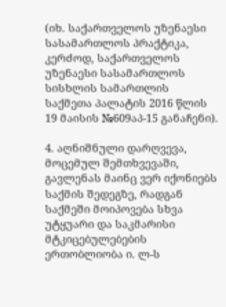(იხ. საქართველოს უზენაესი სასამართლოს პრაქტიკა, კერძოდ, საქართველოს უზენაესი სასამართლოს სისხლის სამართლის საქმეთა პალატის 2016 წლის 19 მაისის №609აპ-15 განაჩენი).

4. აღნიშნული დარღვევა, მოცემულ შემთხვევაში, გავლენას მაინც ვერ იქონიებს საქმის შედეგზე, რადგან საქმეში მოიპოვება სხვა უტყუარი და საკმარისი მტკიცებულებების ერთობლიობა ი. ლ-ს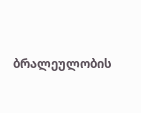ბრალეულობის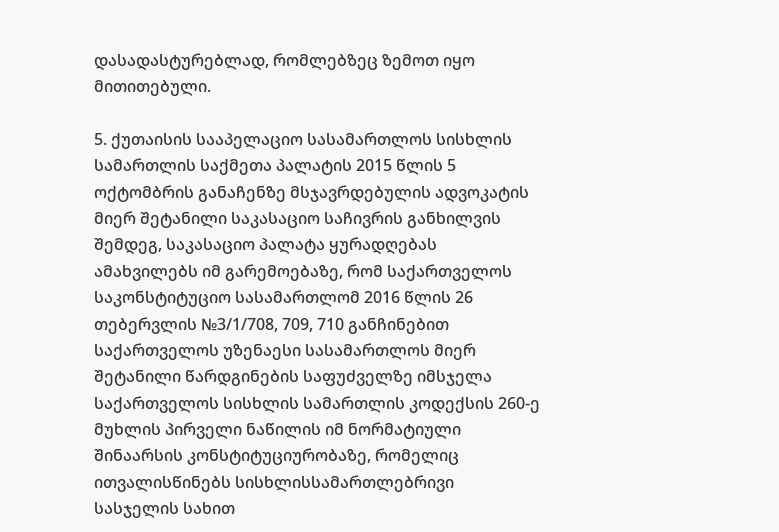დასადასტურებლად, რომლებზეც ზემოთ იყო მითითებული.

5. ქუთაისის სააპელაციო სასამართლოს სისხლის სამართლის საქმეთა პალატის 2015 წლის 5 ოქტომბრის განაჩენზე მსჯავრდებულის ადვოკატის მიერ შეტანილი საკასაციო საჩივრის განხილვის შემდეგ, საკასაციო პალატა ყურადღებას ამახვილებს იმ გარემოებაზე, რომ საქართველოს საკონსტიტუციო სასამართლომ 2016 წლის 26 თებერვლის №3/1/708, 709, 710 განჩინებით საქართველოს უზენაესი სასამართლოს მიერ შეტანილი წარდგინების საფუძველზე იმსჯელა საქართველოს სისხლის სამართლის კოდექსის 260-ე მუხლის პირველი ნაწილის იმ ნორმატიული შინაარსის კონსტიტუციურობაზე, რომელიც ითვალისწინებს სისხლისსამართლებრივი სასჯელის სახით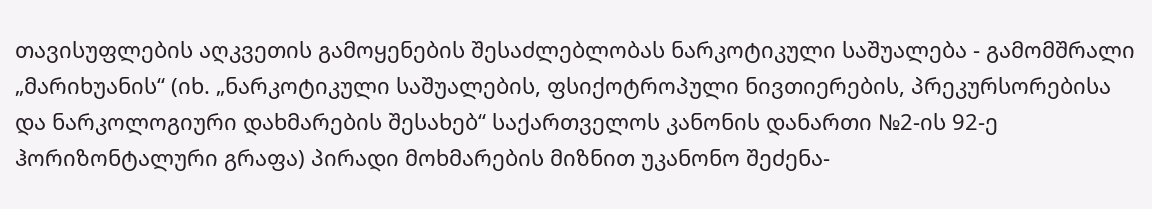თავისუფლების აღკვეთის გამოყენების შესაძლებლობას ნარკოტიკული საშუალება - გამომშრალი „მარიხუანის“ (იხ. „ნარკოტიკული საშუალების, ფსიქოტროპული ნივთიერების, პრეკურსორებისა და ნარკოლოგიური დახმარების შესახებ“ საქართველოს კანონის დანართი №2-ის 92-ე ჰორიზონტალური გრაფა) პირადი მოხმარების მიზნით უკანონო შეძენა-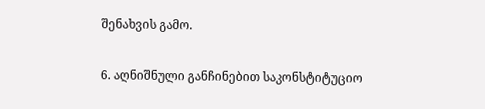შენახვის გამო.

6. აღნიშნული განჩინებით საკონსტიტუციო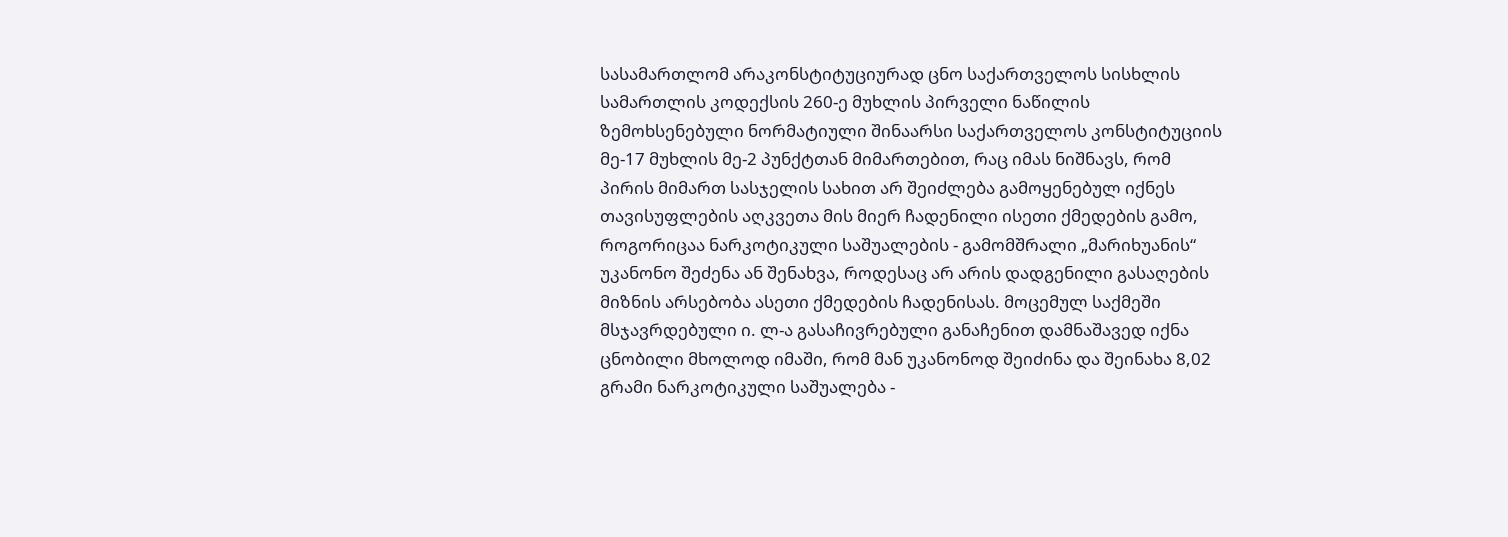სასამართლომ არაკონსტიტუციურად ცნო საქართველოს სისხლის სამართლის კოდექსის 260-ე მუხლის პირველი ნაწილის ზემოხსენებული ნორმატიული შინაარსი საქართველოს კონსტიტუციის მე-17 მუხლის მე-2 პუნქტთან მიმართებით, რაც იმას ნიშნავს, რომ პირის მიმართ სასჯელის სახით არ შეიძლება გამოყენებულ იქნეს თავისუფლების აღკვეთა მის მიერ ჩადენილი ისეთი ქმედების გამო, როგორიცაა ნარკოტიკული საშუალების - გამომშრალი „მარიხუანის“ უკანონო შეძენა ან შენახვა, როდესაც არ არის დადგენილი გასაღების მიზნის არსებობა ასეთი ქმედების ჩადენისას. მოცემულ საქმეში მსჯავრდებული ი. ლ-ა გასაჩივრებული განაჩენით დამნაშავედ იქნა ცნობილი მხოლოდ იმაში, რომ მან უკანონოდ შეიძინა და შეინახა 8,02 გრამი ნარკოტიკული საშუალება -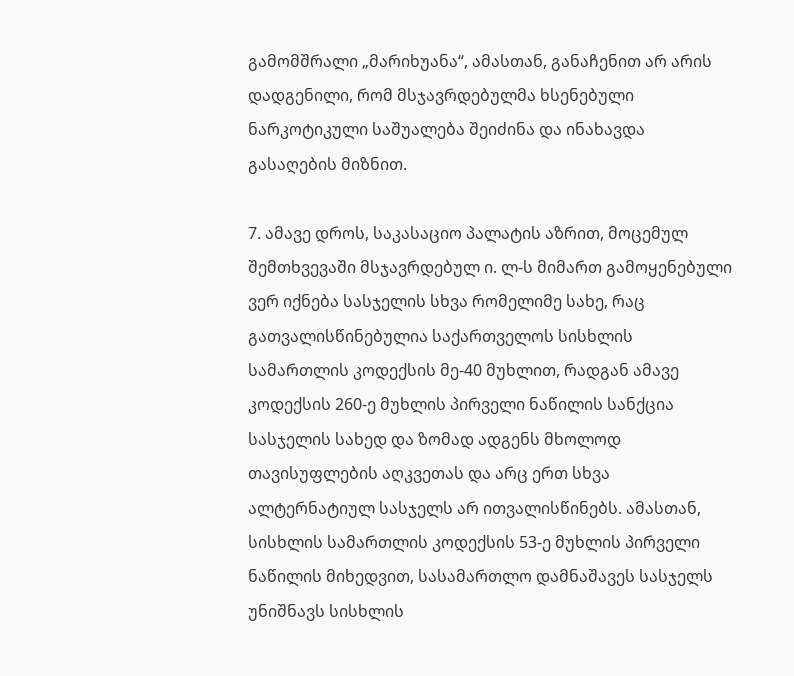გამომშრალი „მარიხუანა“, ამასთან, განაჩენით არ არის დადგენილი, რომ მსჯავრდებულმა ხსენებული ნარკოტიკული საშუალება შეიძინა და ინახავდა გასაღების მიზნით.

7. ამავე დროს, საკასაციო პალატის აზრით, მოცემულ შემთხვევაში მსჯავრდებულ ი. ლ-ს მიმართ გამოყენებული ვერ იქნება სასჯელის სხვა რომელიმე სახე, რაც გათვალისწინებულია საქართველოს სისხლის სამართლის კოდექსის მე-40 მუხლით, რადგან ამავე კოდექსის 260-ე მუხლის პირველი ნაწილის სანქცია სასჯელის სახედ და ზომად ადგენს მხოლოდ თავისუფლების აღკვეთას და არც ერთ სხვა ალტერნატიულ სასჯელს არ ითვალისწინებს. ამასთან, სისხლის სამართლის კოდექსის 53-ე მუხლის პირველი ნაწილის მიხედვით, სასამართლო დამნაშავეს სასჯელს უნიშნავს სისხლის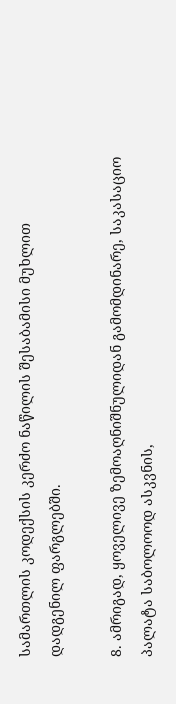სამართლის კოდექსის კერძო ნაწილის შესაბამისი მუხლით დადგენილ ფარგლებში.

8. ამრიგად, ყოველივე ზემოაღნიშნულიდან გამომდინარე, საკასაციო პალატა საბოლოოდ ასკვნის,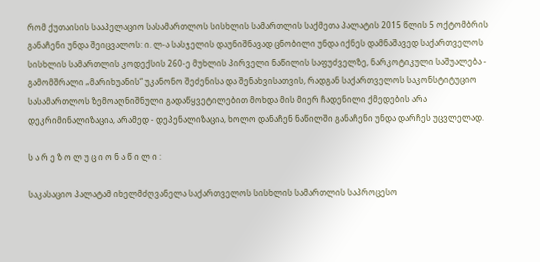რომ ქუთაისის სააპელაციო სასამართლოს სისხლის სამართლის საქმეთა პალატის 2015 წლის 5 ოქტომბრის განაჩენი უნდა შეიცვალოს: ი. ლ-ა სასჯელის დაუნიშნავად ცნობილი უნდა იქნეს დამნაშავედ საქართველოს სისხლის სამართლის კოდექსის 260-ე მუხლის პირველი ნაწილის საფუძველზე, ნარკოტიკული საშუალება - გამომშრალი „მარიხუანის“ უკანონო შეძენისა და შენახვისათვის, რადგან საქართველოს საკონსტიტუციო სასამართლოს ზემოაღნიშნული გადაწყვეტილებით მოხდა მის მიერ ჩადენილი ქმედების არა დეკრიმინალიზაცია, არამედ - დეპენალიზაცია, ხოლო დანაჩენ ნაწილში განაჩენი უნდა დარჩეს უცვლელად.

ს ა რ ე ზ ო ლ უ ც ი ო ნ ა წ ი ლ ი :

საკასაციო პალატამ იხელმძღვანელა საქართველოს სისხლის სამართლის საპროცესო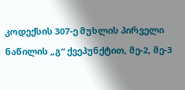კოდექსის 307-ე მუხლის პირველი ნაწილის „გ“ ქვეპუნქტით, მე-2, მე-3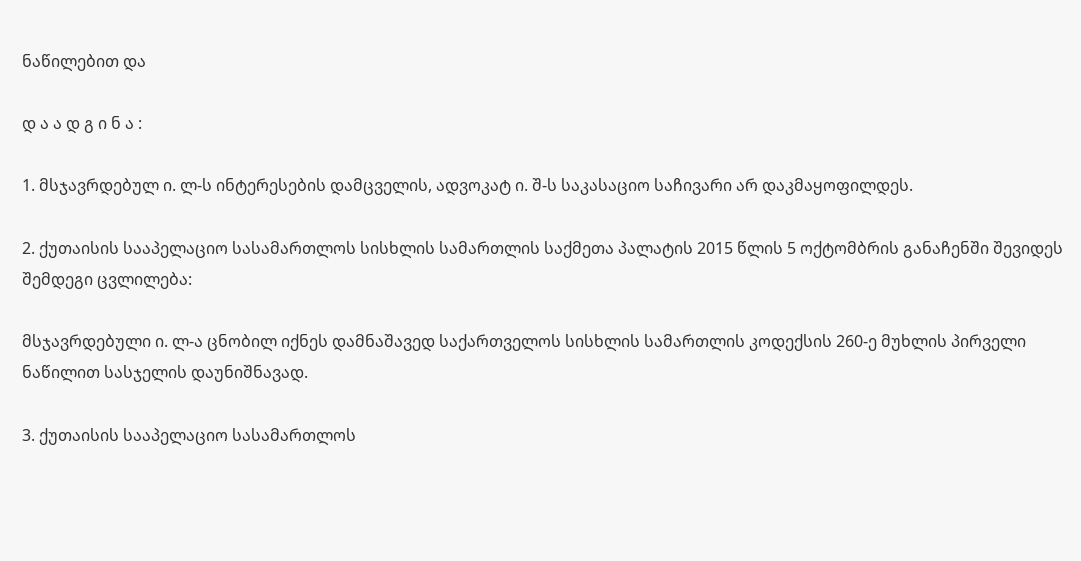ნაწილებით და

დ ა ა დ გ ი ნ ა :

1. მსჯავრდებულ ი. ლ-ს ინტერესების დამცველის, ადვოკატ ი. შ-ს საკასაციო საჩივარი არ დაკმაყოფილდეს.

2. ქუთაისის სააპელაციო სასამართლოს სისხლის სამართლის საქმეთა პალატის 2015 წლის 5 ოქტომბრის განაჩენში შევიდეს შემდეგი ცვლილება:

მსჯავრდებული ი. ლ-ა ცნობილ იქნეს დამნაშავედ საქართველოს სისხლის სამართლის კოდექსის 260-ე მუხლის პირველი ნაწილით სასჯელის დაუნიშნავად.

3. ქუთაისის სააპელაციო სასამართლოს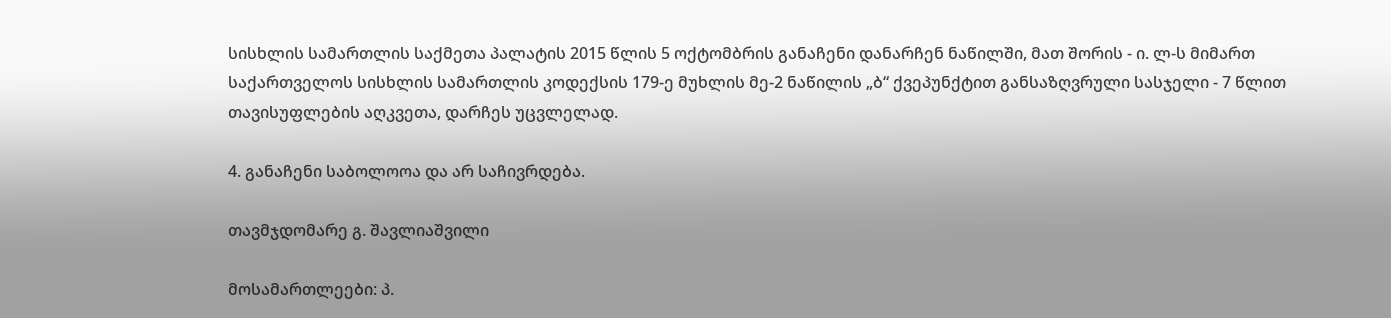სისხლის სამართლის საქმეთა პალატის 2015 წლის 5 ოქტომბრის განაჩენი დანარჩენ ნაწილში, მათ შორის - ი. ლ-ს მიმართ საქართველოს სისხლის სამართლის კოდექსის 179-ე მუხლის მე-2 ნაწილის „ბ“ ქვეპუნქტით განსაზღვრული სასჯელი - 7 წლით თავისუფლების აღკვეთა, დარჩეს უცვლელად.

4. განაჩენი საბოლოოა და არ საჩივრდება.

თავმჯდომარე გ. შავლიაშვილი

მოსამართლეები: პ.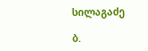სილაგაძე

ბ.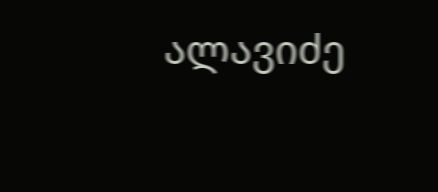ალავიძე